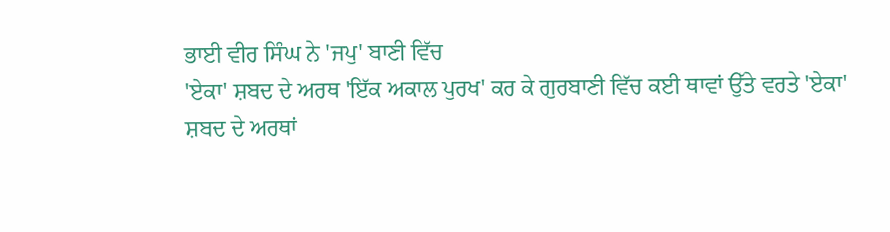ਭਾਈ ਵੀਰ ਸਿੰਘ ਨੇ 'ਜਪੁ' ਬਾਣੀ ਵਿੱਚ
'ਏਕਾ' ਸ਼ਬਦ ਦੇ ਅਰਥ 'ਇੱਕ ਅਕਾਲ ਪੁਰਖ' ਕਰ ਕੇ ਗੁਰਬਾਣੀ ਵਿੱਚ ਕਈ ਥਾਵਾਂ ਉੱਤੇ ਵਰਤੇ 'ਏਕਾ'
ਸ਼ਬਦ ਦੇ ਅਰਥਾਂ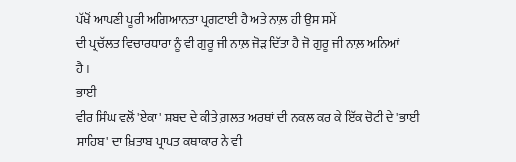ਪੱਖੋਂ ਆਪਣੀ ਪੂਰੀ ਅਗਿਆਨਤਾ ਪ੍ਰਗਟਾਈ ਹੈ ਅਤੇ ਨਾਲ਼ ਹੀ ਉਸ ਸਮੇਂ
ਦੀ ਪ੍ਰਚੱਲਤ ਵਿਚਾਰਧਾਰਾ ਨੂੰ ਵੀ ਗੁਰੂ ਜੀ ਨਾਲ਼ ਜੋੜ ਦਿੱਤਾ ਹੈ ਜੋ ਗੁਰੂ ਜੀ ਨਾਲ਼ ਅਨਿਆਂ
ਹੈ ।
ਭਾਈ
ਵੀਰ ਸਿੰਘ ਵਲੋਂ 'ਏਕਾ' ਸ਼ਬਦ ਦੇ ਕੀਤੇ ਗ਼ਲਤ ਅਰਥਾਂ ਦੀ ਨਕਲ ਕਰ ਕੇ ਇੱਕ ਚੋਟੀ ਦੇ 'ਭਾਈ
ਸਾਹਿਬ' ਦਾ ਖ਼ਿਤਾਬ ਪ੍ਰਾਪਤ ਕਥਾਕਾਰ ਨੇ ਵੀ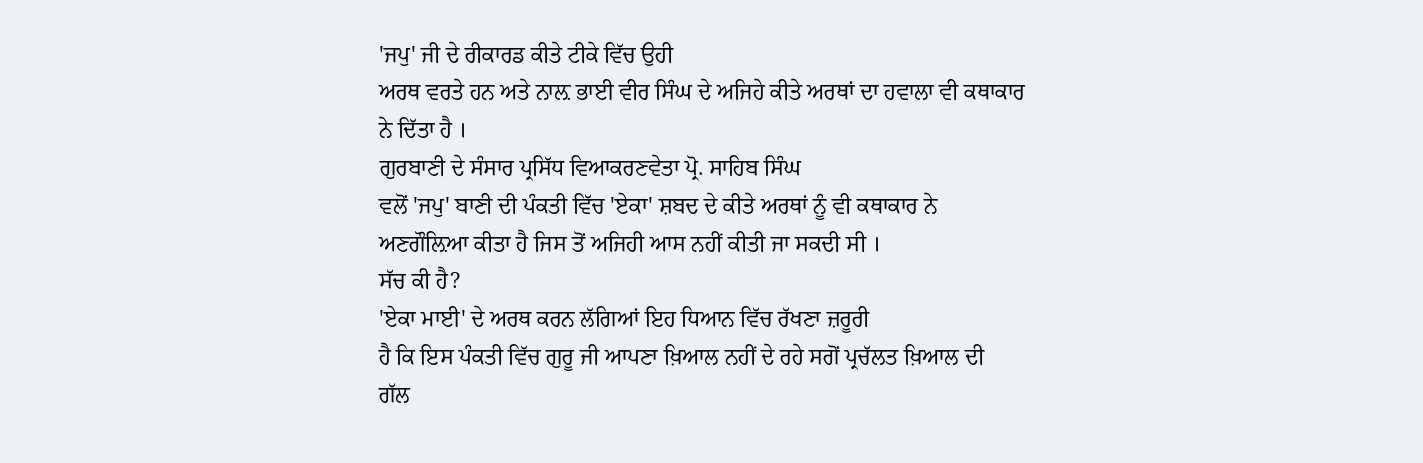'ਜਪੁ' ਜੀ ਦੇ ਰੀਕਾਰਡ ਕੀਤੇ ਟੀਕੇ ਵਿੱਚ ਉਹੀ
ਅਰਥ ਵਰਤੇ ਹਨ ਅਤੇ ਨਾਲ਼ ਭਾਈ ਵੀਰ ਸਿੰਘ ਦੇ ਅਜਿਹੇ ਕੀਤੇ ਅਰਥਾਂ ਦਾ ਹਵਾਲਾ ਵੀ ਕਥਾਕਾਰ
ਨੇ ਦਿੱਤਾ ਹੈ ।
ਗੁਰਬਾਣੀ ਦੇ ਸੰਸਾਰ ਪ੍ਰਸਿੱਧ ਵਿਆਕਰਣਵੇਤਾ ਪ੍ਰੋ. ਸਾਹਿਬ ਸਿੰਘ
ਵਲੋਂ 'ਜਪੁ' ਬਾਣੀ ਦੀ ਪੰਕਤੀ ਵਿੱਚ 'ਏਕਾ' ਸ਼ਬਦ ਦੇ ਕੀਤੇ ਅਰਥਾਂ ਨੂੰ ਵੀ ਕਥਾਕਾਰ ਨੇ
ਅਣਗੌਲ਼ਿਆ ਕੀਤਾ ਹੈ ਜਿਸ ਤੋਂ ਅਜਿਹੀ ਆਸ ਨਹੀਂ ਕੀਤੀ ਜਾ ਸਕਦੀ ਸੀ ।
ਸੱਚ ਕੀ ਹੈ?
'ਏਕਾ ਮਾਈ' ਦੇ ਅਰਥ ਕਰਨ ਲੱਗਿਆਂ ਇਹ ਧਿਆਨ ਵਿੱਚ ਰੱਖਣਾ ਜ਼ਰੂਰੀ
ਹੈ ਕਿ ਇਸ ਪੰਕਤੀ ਵਿੱਚ ਗੁਰੂ ਜੀ ਆਪਣਾ ਖ਼ਿਆਲ ਨਹੀਂ ਦੇ ਰਹੇ ਸਗੋਂ ਪ੍ਰਚੱਲਤ ਖ਼ਿਆਲ ਦੀ
ਗੱਲ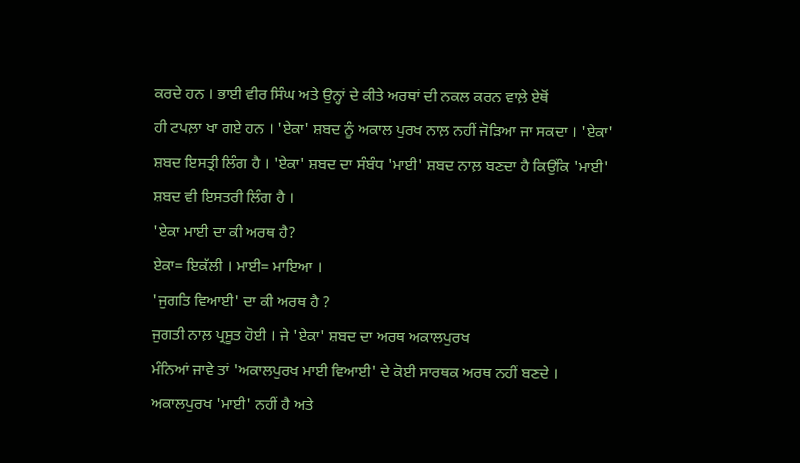ਕਰਦੇ ਹਨ । ਭਾਈ ਵੀਰ ਸਿੰਘ ਅਤੇ ਉਨ੍ਹਾਂ ਦੇ ਕੀਤੇ ਅਰਥਾਂ ਦੀ ਨਕਲ ਕਰਨ ਵਾਲ਼ੇ ਏਥੋਂ
ਹੀ ਟਪਲ਼ਾ ਖਾ ਗਏ ਹਨ । 'ਏਕਾ' ਸ਼ਬਦ ਨੂੰ ਅਕਾਲ ਪੁਰਖ ਨਾਲ਼ ਨਹੀਂ ਜੋੜਿਆ ਜਾ ਸਕਦਾ । 'ਏਕਾ'
ਸ਼ਬਦ ਇਸਤ੍ਰੀ ਲਿੰਗ ਹੈ । 'ਏਕਾ' ਸ਼ਬਦ ਦਾ ਸੰਬੰਧ 'ਮਾਈ' ਸ਼ਬਦ ਨਾਲ਼ ਬਣਦਾ ਹੈ ਕਿਉਂਕਿ 'ਮਾਈ'
ਸ਼ਬਦ ਵੀ ਇਸਤਰੀ ਲਿੰਗ ਹੈ ।
'ਏਕਾ ਮਾਈ ਦਾ ਕੀ ਅਰਥ ਹੈ?
ਏਕਾ= ਇਕੱਲੀ । ਮਾਈ= ਮਾਇਆ ।
'ਜੁਗਤਿ ਵਿਆਈ' ਦਾ ਕੀ ਅਰਥ ਹੈ ?
ਜੁਗਤੀ ਨਾਲ਼ ਪ੍ਰਸੂਤ ਹੋਈ । ਜੇ 'ਏਕਾ' ਸ਼ਬਦ ਦਾ ਅਰਥ ਅਕਾਲਪੁਰਖ
ਮੰਨਿਆਂ ਜਾਵੇ ਤਾਂ 'ਅਕਾਲਪੁਰਖ ਮਾਈ ਵਿਆਈ' ਦੇ ਕੋਈ ਸਾਰਥਕ ਅਰਥ ਨਹੀਂ ਬਣਦੇ ।
ਅਕਾਲਪੁਰਖ 'ਮਾਈ' ਨਹੀਂ ਹੈ ਅਤੇ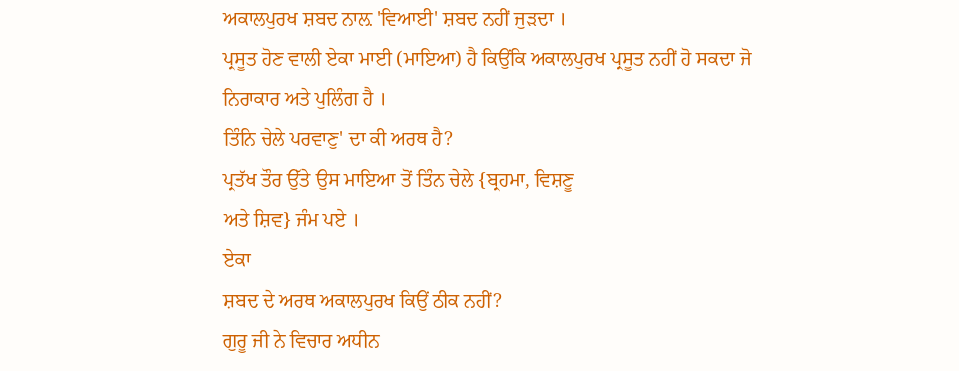ਅਕਾਲਪੁਰਖ ਸ਼ਬਦ ਨਾਲ਼ 'ਵਿਆਈ' ਸ਼ਬਦ ਨਹੀਂ ਜੁੜਦਾ ।
ਪ੍ਰਸੂਤ ਹੋਣ ਵਾਲੀ ਏਕਾ ਮਾਈ (ਮਾਇਆ) ਹੈ ਕਿਉਂਕਿ ਅਕਾਲਪੁਰਖ ਪ੍ਰਸੂਤ ਨਹੀਂ ਹੋ ਸਕਦਾ ਜੋ
ਨਿਰਾਕਾਰ ਅਤੇ ਪੁਲਿੰਗ ਹੈ ।
ਤਿੰਨਿ ਚੇਲੇ ਪਰਵਾਣੁ' ਦਾ ਕੀ ਅਰਥ ਹੈ?
ਪ੍ਰਤੱਖ ਤੌਰ ਉੱਤੇ ਉਸ ਮਾਇਆ ਤੋਂ ਤਿੰਨ ਚੇਲੇ {ਬ੍ਰਹਮਾ, ਵਿਸ਼ਣੂ
ਅਤੇ ਸ਼ਿਵ} ਜੰਮ ਪਏ ।
ਏਕਾ
ਸ਼ਬਦ ਦੇ ਅਰਥ ਅਕਾਲਪੁਰਖ ਕਿਉਂ ਠੀਕ ਨਹੀਂ?
ਗੁਰੂ ਜੀ ਨੇ ਵਿਚਾਰ ਅਧੀਨ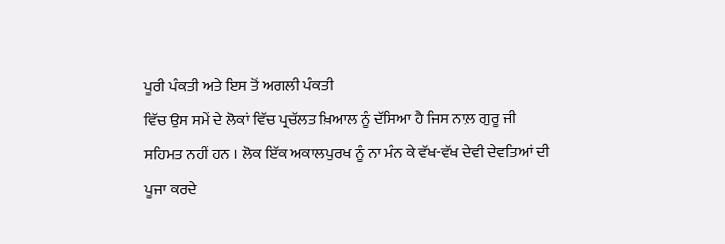ਪੂਰੀ ਪੰਕਤੀ ਅਤੇ ਇਸ ਤੋਂ ਅਗਲੀ ਪੰਕਤੀ
ਵਿੱਚ ਉਸ ਸਮੇਂ ਦੇ ਲੋਕਾਂ ਵਿੱਚ ਪ੍ਰਚੱਲਤ ਖ਼ਿਆਲ ਨੂੰ ਦੱਸਿਆ ਹੈ ਜਿਸ ਨਾਲ਼ ਗੁਰੂ ਜੀ
ਸਹਿਮਤ ਨਹੀਂ ਹਨ । ਲੋਕ ਇੱਕ ਅਕਾਲਪੁਰਖ ਨੂੰ ਨਾ ਮੰਨ ਕੇ ਵੱਖ-ਵੱਖ ਦੇਵੀ ਦੇਵਤਿਆਂ ਦੀ
ਪੂਜਾ ਕਰਦੇ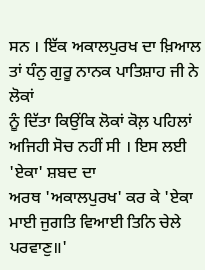ਸਨ । ਇੱਕ ਅਕਾਲਪੁਰਖ ਦਾ ਖ਼ਿਆਲ ਤਾਂ ਧੰਨੁ ਗੁਰੂ ਨਾਨਕ ਪਾਤਿਸ਼ਾਹ ਜੀ ਨੇ ਲੋਕਾਂ
ਨੂੰ ਦਿੱਤਾ ਕਿਉਂਕਿ ਲੋਕਾਂ ਕੋਲ਼ ਪਹਿਲਾਂ ਅਜਿਹੀ ਸੋਚ ਨਹੀਂ ਸੀ । ਇਸ ਲਈ 'ਏਕਾ' ਸ਼ਬਦ ਦਾ
ਅਰਥ 'ਅਕਾਲਪੁਰਖ' ਕਰ ਕੇ 'ਏਕਾ ਮਾਈ ਜੁਗਤਿ ਵਿਆਈ ਤਿਨਿ ਚੇਲੇ ਪਰਵਾਣੁ॥'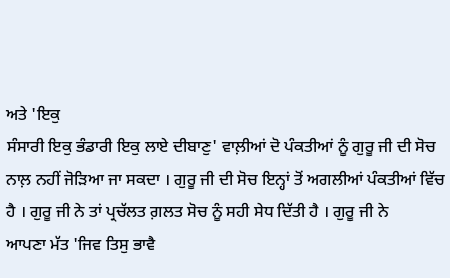ਅਤੇ 'ਇਕੁ
ਸੰਸਾਰੀ ਇਕੁ ਭੰਡਾਰੀ ਇਕੁ ਲਾਏ ਦੀਬਾਣੁ' ਵਾਲ਼ੀਆਂ ਦੋ ਪੰਕਤੀਆਂ ਨੂੰ ਗੁਰੂ ਜੀ ਦੀ ਸੋਚ
ਨਾਲ਼ ਨਹੀਂ ਜੋੜਿਆ ਜਾ ਸਕਦਾ । ਗੁਰੂ ਜੀ ਦੀ ਸੋਚ ਇਨ੍ਹਾਂ ਤੋਂ ਅਗਲੀਆਂ ਪੰਕਤੀਆਂ ਵਿੱਚ
ਹੈ । ਗੁਰੂ ਜੀ ਨੇ ਤਾਂ ਪ੍ਰਚੱਲਤ ਗ਼ਲਤ ਸੋਚ ਨੂੰ ਸਹੀ ਸੇਧ ਦਿੱਤੀ ਹੈ । ਗੁਰੂ ਜੀ ਨੇ
ਆਪਣਾ ਮੱਤ 'ਜਿਵ ਤਿਸੁ ਭਾਵੈ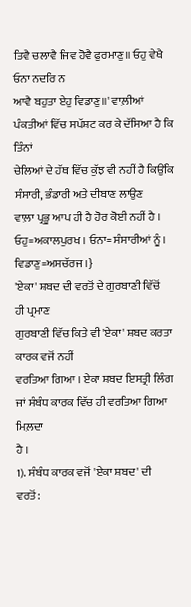ਤਿਵੈ ਚਲਾਵੈ ਜਿਵ ਹੋਵੈ ਫੁਰਮਾਣੁ॥ ਓਹੁ ਵੇਖੈ ਓਨਾ ਨਦਰਿ ਨ
ਆਵੈ ਬਹੁਤਾ ਏਹੁ ਵਿਡਾਣੁ॥' ਵਾਲ਼ੀਆਂ ਪੰਕਤੀਆਂ ਵਿੱਚ ਸਪੱਸ਼ਟ ਕਰ ਕੇ ਦੱਸਿਆ ਹੈ ਕਿ ਤਿੰਨਾਂ
ਚੇਲਿਆਂ ਦੇ ਹੱਥ ਵਿੱਚ ਕੁੱਝ ਵੀ ਨਹੀਂ ਹੈ ਕਿਉਂਕਿ ਸੰਸਾਰੀ, ਭੰਡਾਰੀ ਅਤੇ ਦੀਬਾਣ ਲਾਉਣ
ਵਾਲ਼ਾ ਪ੍ਰਭੂ ਆਪ ਹੀ ਹੈ ਹੋਰ ਕੋਈ ਨਹੀਂ ਹੈ । ਓਹੁ=ਅਕਾਲਪੁਰਖ । ਓਨਾ= ਸੰਸਾਰੀਆਂ ਨੂੰ ।
ਵਿਡਾਣੁ=ਅਸਚੱਰਜ ।}
'ਏਕਾ' ਸ਼ਬਦ ਦੀ ਵਰਤੋਂ ਦੇ ਗੁਰਬਾਣੀ ਵਿੱਚੋਂ
ਹੀ ਪ੍ਰਮਾਣ
ਗੁਰਬਾਣੀ ਵਿੱਚ ਕਿਤੇ ਵੀ 'ਏਕਾ' ਸ਼ਬਦ ਕਰਤਾ ਕਾਰਕ ਵਜੋਂ ਨਹੀਂ
ਵਰਤਿਆ ਗਿਆ । ਏਕਾ ਸ਼ਬਦ ਇਸਤ੍ਰੀ ਲਿੰਗ ਜਾਂ ਸੰਬੰਧ ਕਾਰਕ ਵਿੱਚ ਹੀ ਵਰਤਿਆ ਗਿਆ ਮਿਲ਼ਦਾ
ਹੈ ।
1). ਸੰਬੰਧ ਕਾਰਕ ਵਜੋਂ 'ਏਕਾ ਸ਼ਬਦ' ਦੀ
ਵਰਤੋਂ: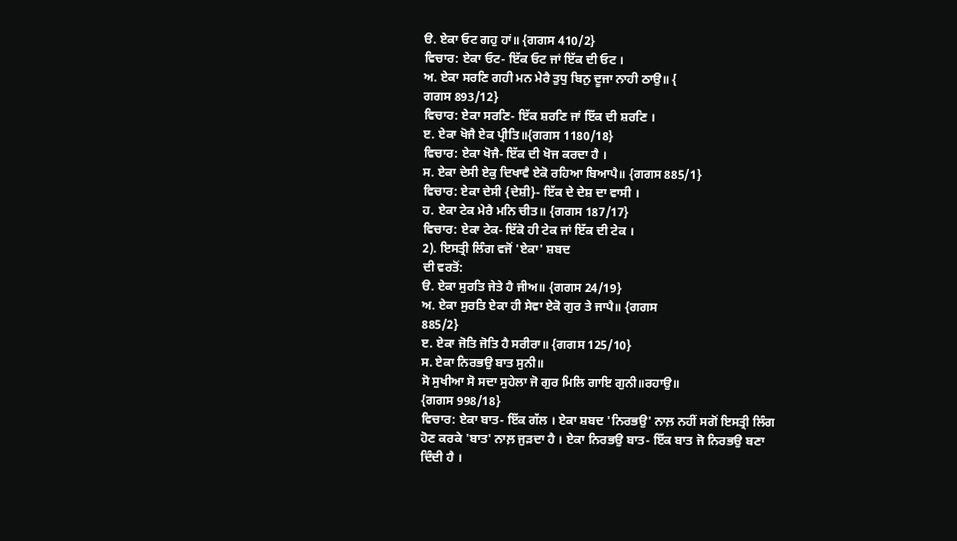ੳ. ਏਕਾ ਓਟ ਗਹੁ ਹਾਂ॥ {ਗਗਸ 410/2}
ਵਿਚਾਰ: ਏਕਾ ਓਟ- ਇੱਕ ਓਟ ਜਾਂ ਇੱਕ ਦੀ ਓਟ ।
ਅ. ਏਕਾ ਸਰਣਿ ਗਹੀ ਮਨ ਮੇਰੈ ਤੁਧੁ ਬਿਨੁ ਦੂਜਾ ਨਾਹੀ ਠਾਉ॥ {
ਗਗਸ 893/12}
ਵਿਚਾਰ: ਏਕਾ ਸਰਣਿ- ਇੱਕ ਸ਼ਰਣਿ ਜਾਂ ਇੱਕ ਦੀ ਸ਼ਰਣਿ ।
ੲ. ਏਕਾ ਖੋਜੈ ਏਕ ਪ੍ਰੀਤਿ॥{ਗਗਸ 1180/18}
ਵਿਚਾਰ: ਏਕਾ ਖੋਜੈ- ਇੱਕ ਦੀ ਖੋਜ ਕਰਦਾ ਹੈ ।
ਸ. ਏਕਾ ਦੇਸੀ ਏਕੁ ਦਿਖਾਵੈ ਏਕੋ ਰਹਿਆ ਬਿਆਪੈ॥ {ਗਗਸ 885/1}
ਵਿਚਾਰ: ਏਕਾ ਦੇਸੀ {ਦੇਸ਼ੀ}- ਇੱਕ ਦੇ ਦੇਸ਼ ਦਾ ਵਾਸੀ ।
ਹ. ਏਕਾ ਟੇਕ ਮੇਰੈ ਮਨਿ ਚੀਤ॥ {ਗਗਸ 187/17}
ਵਿਚਾਰ: ਏਕਾ ਟੇਕ- ਇੱਕੋ ਹੀ ਟੇਕ ਜਾਂ ਇੱਕ ਦੀ ਟੇਕ ।
2). ਇਸਤ੍ਰੀ ਲਿੰਗ ਵਜੋਂ 'ਏਕਾ' ਸ਼ਬਦ
ਦੀ ਵਰਤੋਂ:
ੳ. ਏਕਾ ਸੁਰਤਿ ਜੇਤੇ ਹੈ ਜੀਅ॥ {ਗਗਸ 24/19}
ਅ. ਏਕਾ ਸੁਰਤਿ ਏਕਾ ਹੀ ਸੇਵਾ ਏਕੋ ਗੁਰ ਤੇ ਜਾਪੈ॥ {ਗਗਸ
885/2}
ੲ. ਏਕਾ ਜੋਤਿ ਜੋਤਿ ਹੈ ਸਰੀਰਾ॥ {ਗਗਸ 125/10}
ਸ. ਏਕਾ ਨਿਰਭਉ ਬਾਤ ਸੁਨੀ॥
ਸੋ ਸੁਖੀਆ ਸੋ ਸਦਾ ਸੁਹੇਲਾ ਜੋ ਗੁਰ ਮਿਲਿ ਗਾਇ ਗੁਨੀ॥ਰਹਾਉ॥
{ਗਗਸ 998/18}
ਵਿਚਾਰ: ਏਕਾ ਬਾਤ- ਇੱਕ ਗੱਲ । ਏਕਾ ਸ਼ਬਦ 'ਨਿਰਭਉ' ਨਾਲ਼ ਨਹੀਂ ਸਗੋਂ ਇਸਤ੍ਰੀ ਲਿੰਗ
ਹੋਣ ਕਰਕੇ 'ਬਾਤ' ਨਾਲ਼ ਜੁੜਦਾ ਹੈ । ਏਕਾ ਨਿਰਭਉ ਬਾਤ- ਇੱਕ ਬਾਤ ਜੋ ਨਿਰਭਉ ਬਣਾ
ਦਿੰਦੀ ਹੈ ।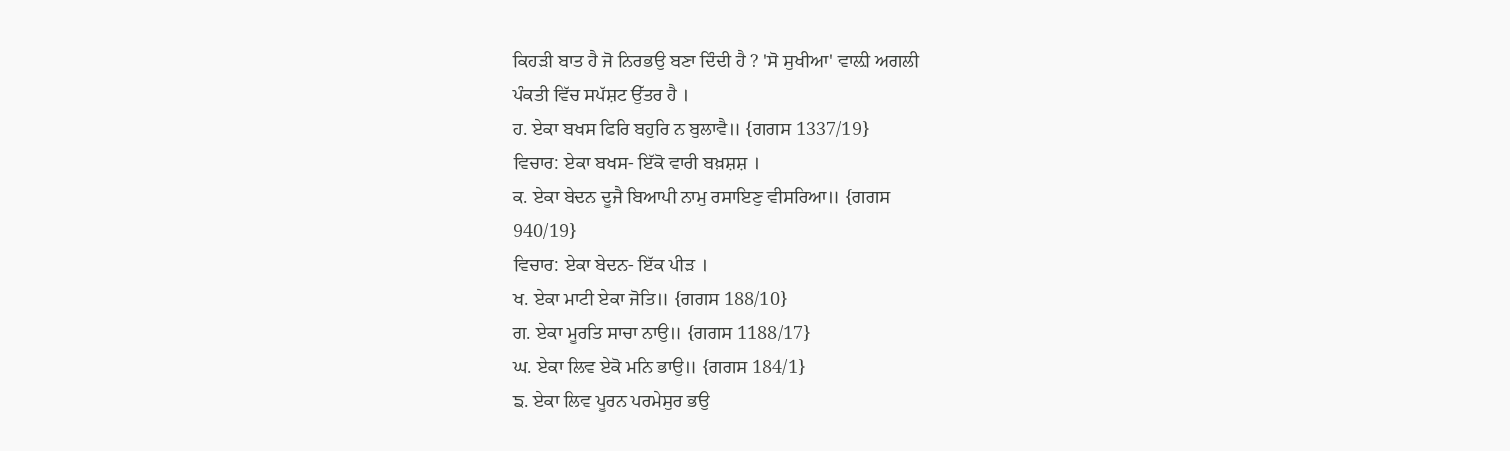ਕਿਹੜੀ ਬਾਤ ਹੈ ਜੋ ਨਿਰਭਉ ਬਣਾ ਦਿੰਦੀ ਹੈ ? 'ਸੋ ਸੁਖੀਆ' ਵਾਲ਼ੀ ਅਗਲੀ
ਪੰਕਤੀ ਵਿੱਚ ਸਪੱਸ਼ਟ ਉੱਤਰ ਹੈ ।
ਹ. ਏਕਾ ਬਖਸ ਫਿਰਿ ਬਹੁਰਿ ਨ ਬੁਲਾਵੈ॥ {ਗਗਸ 1337/19}
ਵਿਚਾਰ: ਏਕਾ ਬਖਸ- ਇੱਕੋ ਵਾਰੀ ਬਖ਼ਸ਼ਸ਼ ।
ਕ. ਏਕਾ ਬੇਦਨ ਦੂਜੈ ਬਿਆਪੀ ਨਾਮੁ ਰਸਾਇਣੁ ਵੀਸਰਿਆ॥ {ਗਗਸ
940/19}
ਵਿਚਾਰ: ਏਕਾ ਬੇਦਨ- ਇੱਕ ਪੀੜ ।
ਖ. ਏਕਾ ਮਾਟੀ ਏਕਾ ਜੋਤਿ॥ {ਗਗਸ 188/10}
ਗ. ਏਕਾ ਮੂਰਤਿ ਸਾਚਾ ਨਾਉ॥ {ਗਗਸ 1188/17}
ਘ. ਏਕਾ ਲਿਵ ਏਕੋ ਮਨਿ ਭਾਉ॥ {ਗਗਸ 184/1}
ਙ. ਏਕਾ ਲਿਵ ਪੂਰਨ ਪਰਮੇਸੁਰ ਭਉ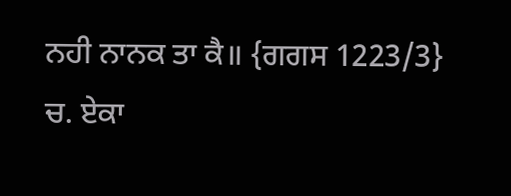ਨਹੀ ਨਾਨਕ ਤਾ ਕੈ॥ {ਗਗਸ 1223/3}
ਚ. ਏਕਾ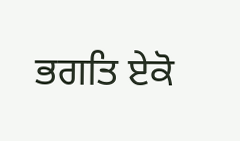ਭਗਤਿ ਏਕੋ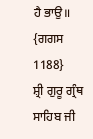ਹੈ ਭਾਉ॥ {ਗਗਸ 1188}
ਸ਼੍ਰੀ ਗੁਰੂ ਗ੍ਰੰਥ ਸਾਹਿਬ ਜੀ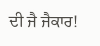ਦੀ ਜੈ ਜੈਕਾਰ!